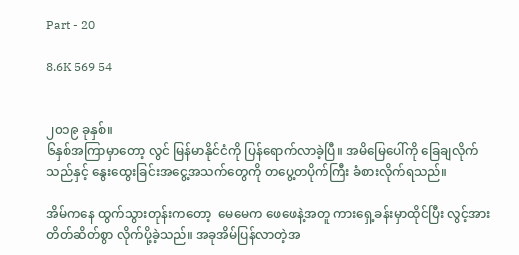Part - 20

8.6K 569 54


၂၀၁၉ ခုနှစ်။
၆နှစ်အကြာမှာတော့ လွင် မြန်မာနိုင်ငံကို ပြန်ရောက်လာခဲ့ပြီ။ အမိမြေပေါ်ကို ခြေချလိုက်သည်နှင့် နွေးထွေးခြင်းအငွေ့အသက်တွေကို တပွေ့တပိုက်ကြီး ခံစားလိုက်ရသည်။

အိမ်ကနေ ထွက်သွားတုန်းကတော့  မေမေက ဖေဖေနဲ့အတူ ကားရှေ့ခန်းမှာထိုင်ပြီး လွင့်အား တိတ်ဆိတ်စွာ လိုက်ပို့ခဲ့သည်။ အခုအိမ်ပြန်လာတဲ့အ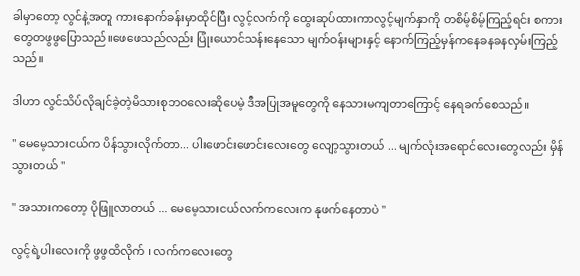ခါမှာတော့ လွင်နဲ့အတူ ကားနောက်ခန်းမှာထိုင်ပြီး လွင့်လက်ကို ထွေးဆုပ်ထားကာလွင့်မျက်နှာကို တစိမ့်စိမ့်ကြည့်ရင်း စကားတွေတဖွဖွပြောသည်။ဖေဖေသည်လည်း ပြုံးယောင်သန်းနေသော မျက်ဝန်းများနှင့် နောက်ကြည့်မှန်ကနေခနခနလှမ်းကြည့်သည်။

ဒါဟာ လွင်သိပ်လိုချင်ခဲ့တဲ့မိသားစုဘဝလေးဆိုပေမဲ့ ဒီအပြုအမူတွေကို နေသားမကျတာကြောင့် နေရခက်စေသည်။

" မေမေ့သားငယ်က ပိန်သွားလိုက်တာ... ပါးဖောင်းဖောင်းလေးတွေ လျော့သွားတယ် ... မျက်လုံးအရောင်လေးတွေလည်း မှိန်သွားတယ် "

" အသားကတော့ ပိုဖြူလာတယ် ... မေမေ့သားငယ်လက်ကလေးက နုဖက်နေတာပဲ "

လွင့်ရဲ့ပါးလေးကို ဖွဖွထိလိုက် ၊ လက်ကလေးတွေ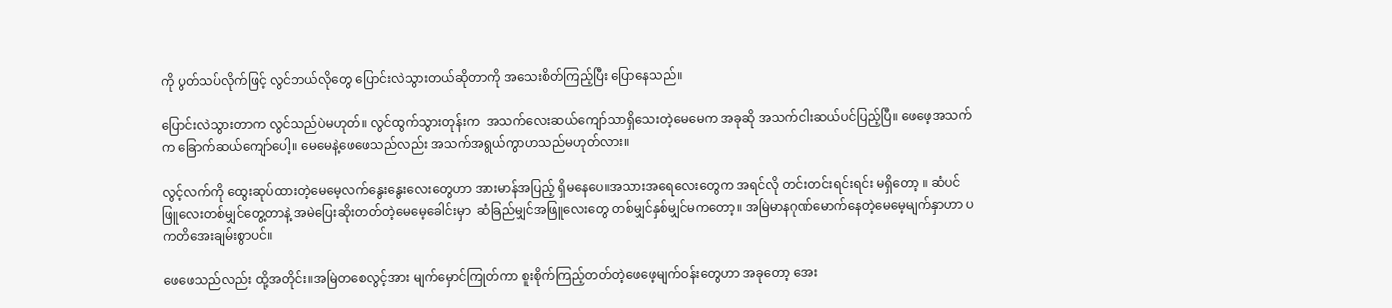ကို ပွတ်သပ်လိုက်ဖြင့် လွင်ဘယ်လိုတွေ ပြောင်းလဲသွားတယ်ဆိုတာကို အသေးစိတ်ကြည့်ပြီး ပြောနေသည်။

ပြောင်းလဲသွားတာက လွင်သည်ပဲမဟုတ်။ လွင်ထွက်သွားတုန်းက  အသက်လေးဆယ်ကျော်သာရှိသေးတဲ့မေမေက အခုဆို အသက်ငါးဆယ်ပင်ပြည့်ပြီ။ ဖေဖေ့အသက်က ခြောက်ဆယ်ကျော်ပေါ့။ မေမေနဲ့ဖေဖေသည်လည်း အသက်အရွယ်ကွာဟသည်မဟုတ်လား။

လွင့်လက်ကို ထွေးဆုပ်ထားတဲ့မေမေ့လက်နွေးနွေးလေးတွေဟာ အားမာန်အပြည့် ရှိမနေပေ။အသားအရေလေးတွေက အရင်လို တင်းတင်းရင်းရင်း မရှိတော့ ။ ဆံပင်ဖြူလေးတစ်မျှင်တွေ့တာနဲ့ အမဲပြေးဆိုးတတ်တဲ့မေမေ့ခေါင်းမှာ  ဆံခြည်မျှင်အဖြူလေးတွေ တစ်မျှင်နှစ်မျှင်မကတော့။ အမြဲမာနဂုဏ်မောက်နေတဲ့မေမေ့မျက်နှာဟာ ပကတိအေးချမ်းစွာပင်။

ဖေဖေသည်လည်း ထို့အတိုင်း။အမြဲတစေလွင့်အား မျက်မှောင်ကြုတ်ကာ စူးစိုက်ကြည့်တတ်တဲ့ဖေဖေ့မျက်ဝန်းတွေဟာ အခုတော့ အေး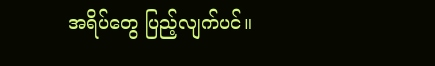အရိပ်တွေ ပြည့်လျက်ပင်။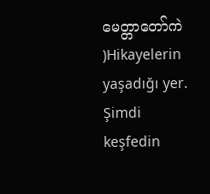မေတ္တာတော်ကဲ )Hikayelerin yaşadığı yer. Şimdi keşfedin